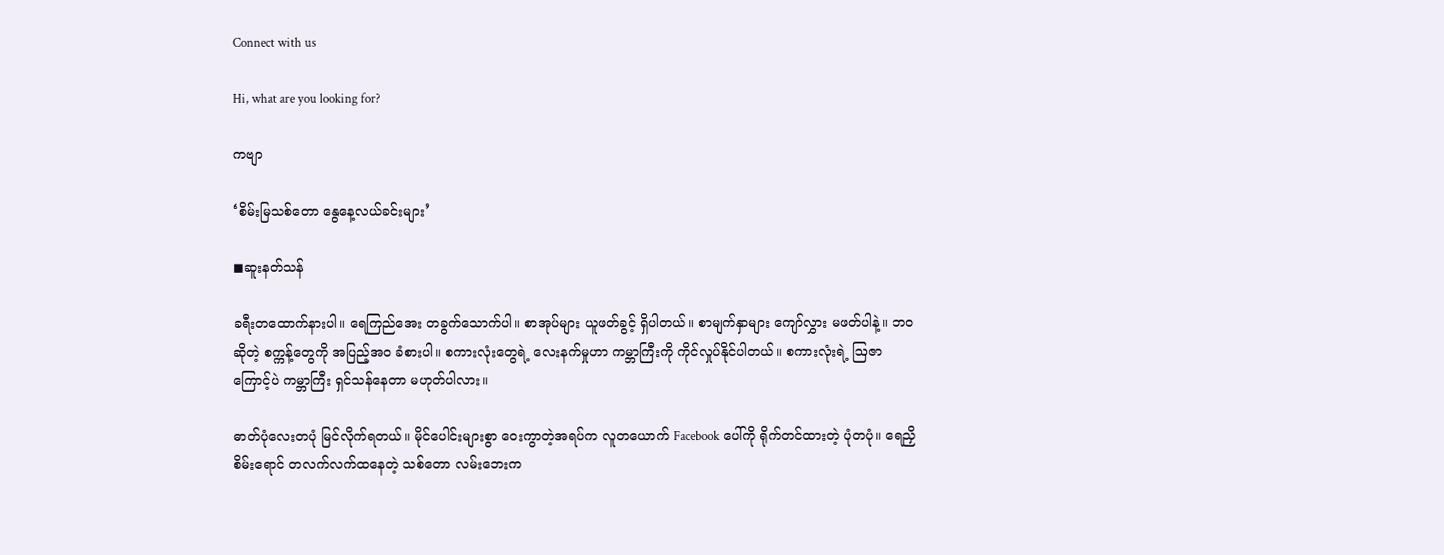Connect with us

Hi, what are you looking for?

ကဗျာ

‘စိမ်းမြသစ်တော နွေနေ့လယ်ခင်း‌များ’

◼ဆူးနတ်သန်

ခရီး‌တထောက်နားပါ။ ရေကြည်အေး တခွက်သောက်ပါ။ စာအုပ်များ ယူဖတ်ခွင့် ရှိပါတယ်။ စာမျက်နှာများ ကျော်လွှား မဖတ်ပါနဲ့။ ဘဝဆိုတဲ့ စက္ကန့်တွေကို အပြည့်အဝ ခံစားပါ။ စကားလုံးတွေရဲ့ လေးနက်မှုဟာ ကမ္ဘာကြီးကို ကိုင်လှုပ်နိုင်ပါတယ်။ စကားလုံးရဲ့ ဩဇာကြောင့်ပဲ ကမ္ဘာကြီး ရှင်သန်နေတာ မဟုတ်ပါလား။

ဓာတ်ပုံလေးတပုံ မြင်လိုက်ရတယ်။ မိုင်ပေါင်းများစွာ ဝေးကွာတဲ့အရပ်က လူတယောက် Facebook ပေါ်ကို ရိုက်တင်ထားတဲ့ ပုံတပုံ။ ရေညှိစိမ်းရောင် တလက်လက်ထနေတဲ့ သစ်တော လမ်းဘေးက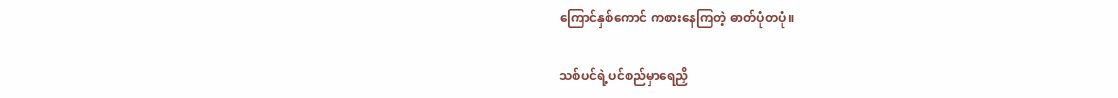ကြောင်နှစ်ကောင် ကစားနေကြတဲ့ ဓာတ်ပုံတပုံ။

သစ်ပင်ရဲ့ပင်စည်မှာရေညှိ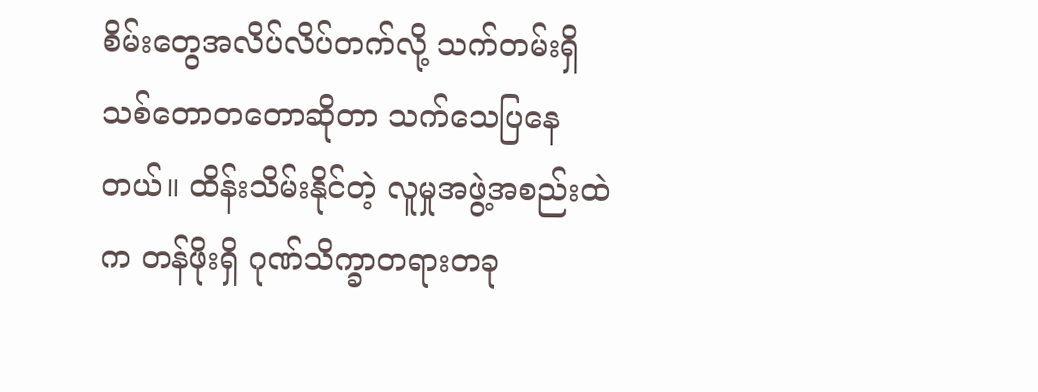စိမ်းတွေအလိပ်လိပ်တက်လို့ သက်တမ်းရှိ သစ်တောတတောဆိုတာ သက်သေပြနေတယ်။ ထိန်းသိမ်းနိုင်တဲ့ လူမှုအဖွဲ့အစည်းထဲက တန်ဖိုးရှိ ဂုဏ်သိက္ခာတရားတခု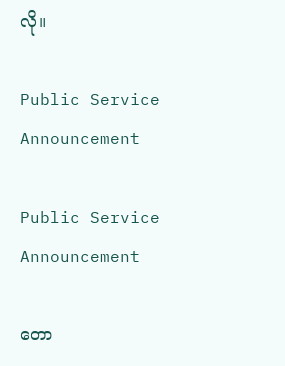လို။

Public Service Announcement

Public Service Announcement

တော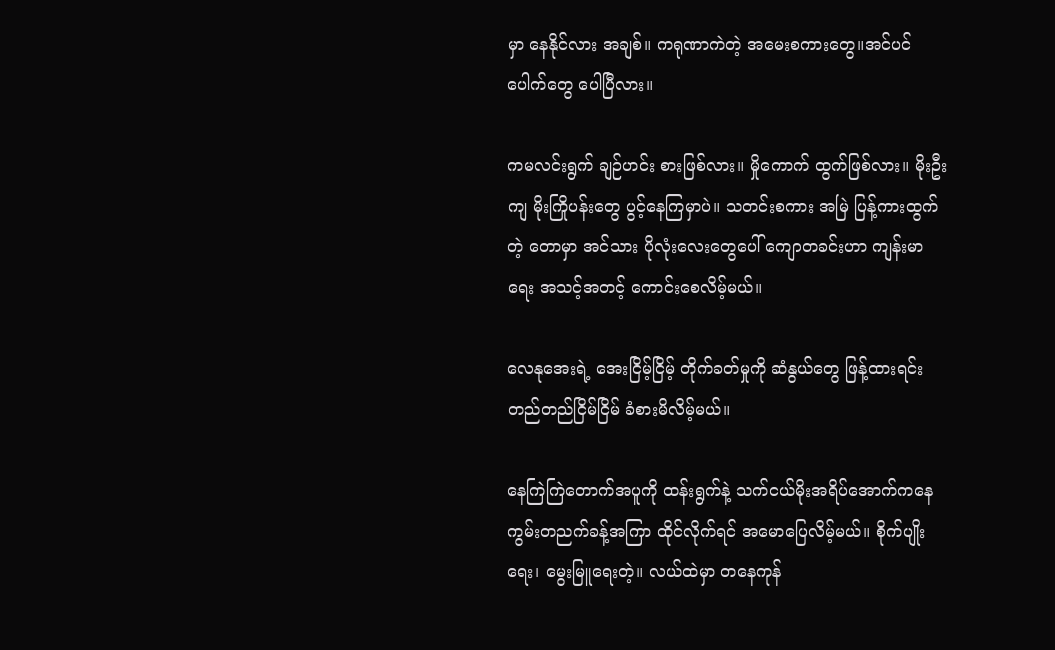မှာ နေနိုင်လား အချစ်။ ကရုဏာကဲတဲ့ အမေးစကားတွေ။အင်ပင်ပေါက်တွေ ပေါပြီလား။

ကမလင်းရွက် ချဉ်ဟင်း စားဖြစ်လား။ မှိုကောက် ထွက်ဖြစ်လား။ မိုးဦးကျ မိုးကြိုပန်းတွေ ပွင့်နေကြမှာပဲ။ သတင်းစကား အမြဲ ပြန့်ကားထွက်တဲ့ တောမှာ အင်သား ပိုလုံးလေးတွေပေါ် ကျောတခင်းဟာ ကျန်းမာရေး အသင့်အတင့် ကောင်းစေလိမ့်မယ်။

လေနုအေးရဲ့ အေးငြိမ့်ငြိမ့် တိုက်ခတ်မှုကို ဆံနွယ်တွေ ဖြန့်ထားရင်း တည်တည်ငြိမ်ငြိမ် ခံစားမိလိမ့်မယ်။

နေကြဲကြဲတောက်အပူကို ထန်းရွက်နဲ့ သက်ငယ်မိုးအရိပ်အောက်ကနေ ကွမ်းတညက်ခန့်အကြာ ထိုင်လိုက်ရင် အမောပြေလိမ့်မယ်။ စိုက်ပျိုးရေး၊ မွေးမြူရေးတဲ့။ လယ်ထဲမှာ တနေကုန်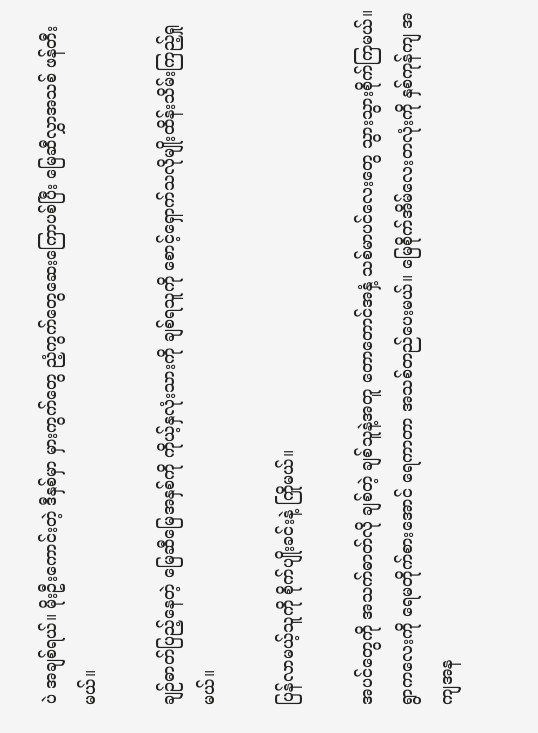ပဲ အချစ်ရယ်။ မိုးဦးကောင်းတဲ့ ဒီနှစ်မှာ မှားကွက်တွေ ညံ့ကွက်တွေဆေးကြောပစ်ပြီး မြေဆီလွှာအသစ် ဖန်တီးမယ်။

ချဉ်ဓာတ်ပြည့်နေတဲ့ မြေဆီမြေအနှစ်ကို ကိုယ့်နှလုံးသားကို ချစ်ရသူကို စောင့်ရှောက်သလိုမျိုးထိန်းသိမ်းကြည့်ရှုမယ်။

ပြန်လာမယ့်သူကို စိုက်ပျိုးခင်းနဲ့ ကြိုမယ်။

အပင်တွေကို အသက်ဓာတ်လို ချစ်တဲ့ ချစ်သူနဲ့အတူ တောတောင်အနှံ့ သစ်မာပင်လေးတွေ သွားသွားစိုက်ကြမယ်။ ရွာကလေးကို ရေမတိုက်စားအောင် ရေကာတာ အသစ်တည်ပေးမယ်။ မြေစိုက်အိမ်လေးတလုံးကို နှစ်ကုန်ကျ အကျအန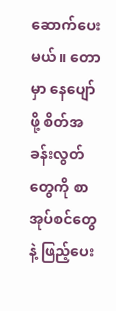ဆောက်ပေးမယ်။ တောမှာ နေပျော်ဖို့ စိတ်အခန်းလွတ်တွေကို စာအုပ်စင်တွေနဲ့ ဖြည့်ပေး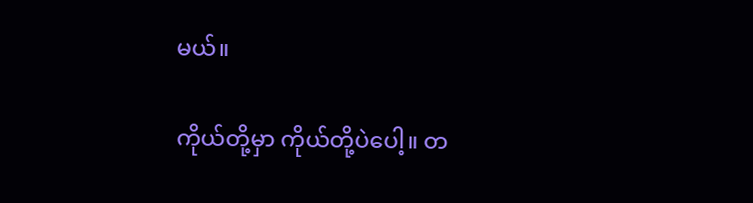မယ်။

ကိုယ်တို့မှာ ကိုယ်တို့ပဲပေါ့။ တ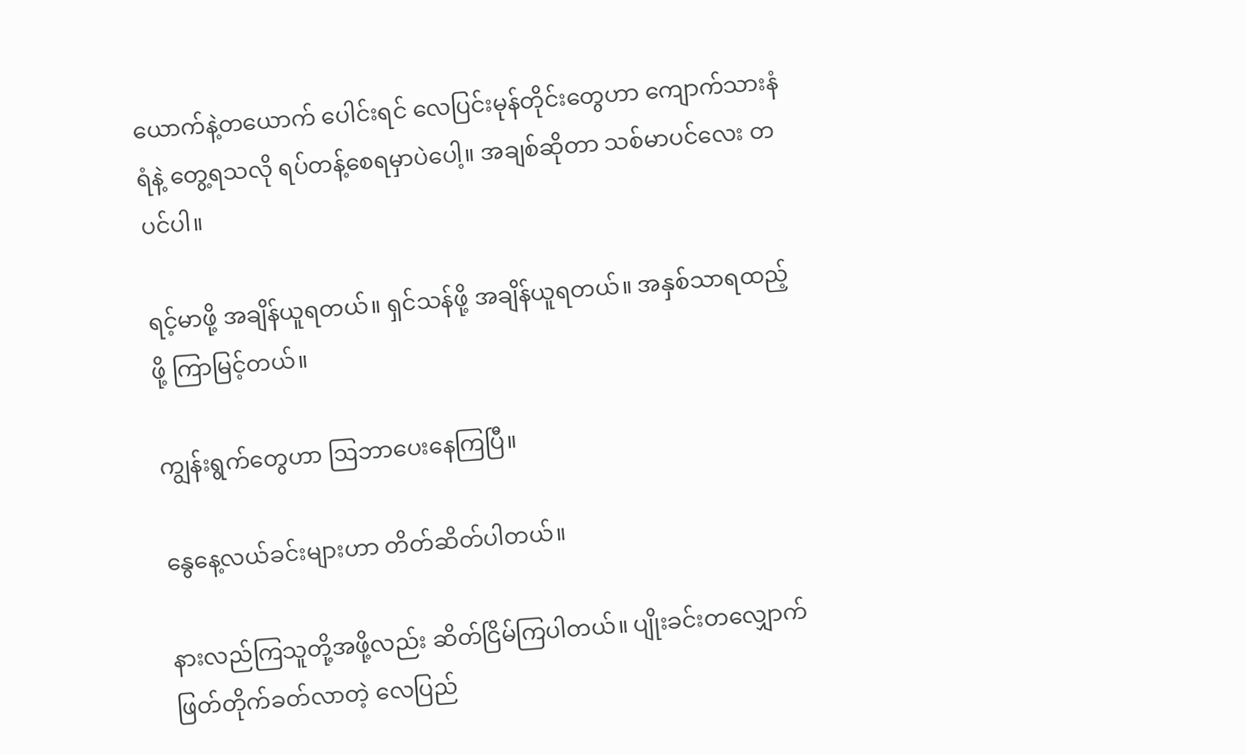ယောက်နဲ့တယောက် ပေါင်းရင် လေပြင်းမုန်တိုင်းတွေဟာ ကျောက်သားနံရံနဲ့ တွေ့ရသလို ရပ်တန့်စေရမှာပဲပေါ့။ အချစ်ဆိုတာ သစ်မာပင်လေး တပင်ပါ။

ရင့်မာဖို့ အချိန်ယူရတယ်။ ရှင်သန်ဖို့ အချိန်ယူရတယ်။ အနှစ်သာရထည့်ဖို့ ကြာမြင့်တယ်။

ကျွန်းရွက်တွေဟာ ဩဘာပေးနေကြပြီ။

နွေ‌နေ့လယ်ခင်းများဟာ တိတ်ဆိတ်ပါတယ်။

နားလည်ကြသူတို့အဖို့လည်း ဆိတ်ငြိမ်ကြပါတယ်။ ပျိုးခင်းတလျှောက် ဖြတ်တိုက်ခတ်လာတဲ့ လေပြည်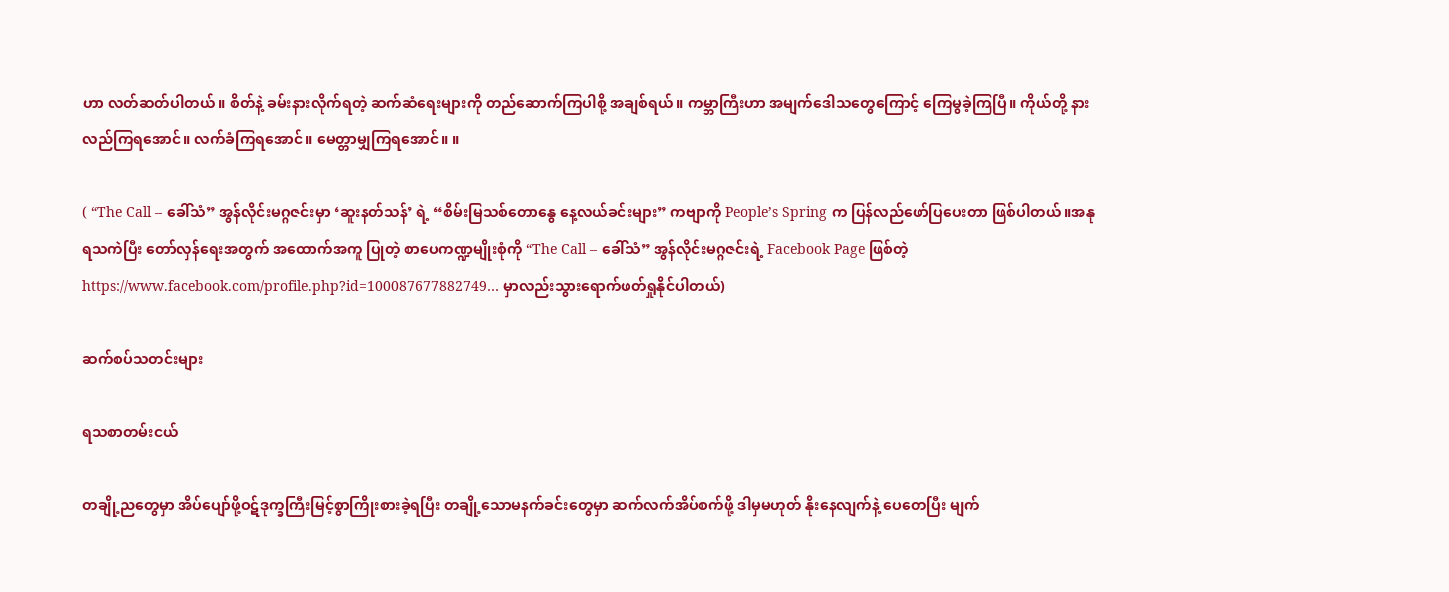ဟာ လတ်ဆတ်ပါတယ်။ စိတ်နဲ့ ခမ်းနားလိုက်ရတဲ့ ဆက်ဆံရေးများကို တည်ဆောက်ကြပါစို့ အချစ်ရယ်။ ကမ္ဘာကြီးဟာ အမျက်ဒေါသတွေကြောင့် ကြေမွခဲ့ကြပြီ။ ကိုယ်တို့ နားလည်ကြရအောင်။ လက်ခံကြရအောင်။ မေတ္တာမျှကြရအောင်။ ။

( “The Call – ခေါ်သံ” အွန်လိုင်းမဂ္ဂဇင်းမှာ ‘ဆူးနတ်သန်’ ရဲ့ “စိမ်းမြသစ်တောနွေ နေ့လယ်ခင်းများ” ကဗျာကို People’s Spring က ပြန်လည်ဖော်ပြပေးတာ ဖြစ်ပါတယ်။အနုရသကဲပြီး တော်လှန်ရေးအတွက် အထောက်အကူ ပြုတဲ့ စာပေကဏ္ဍမျိုးစုံကို “The Call – ခေါ်သံ” အွန်လိုင်းမဂ္ဂဇင်းရဲ့ Facebook Page ဖြစ်တဲ့ https://www.facebook.com/profile.php?id=100087677882749… မှာလည်းသွားရောက်ဖတ်ရှုနိုင်ပါတယ်)

ဆက်စပ်သတင်းများ

ရသစာတမ်းငယ်

တချို့ညတွေမှာ အိပ်ပျော်ဖို့ဝဋ်ဒုက္ခကြီးမြင့်စွာကြိုးစားခဲ့ရပြီး တချို့သောမနက်ခင်းတွေမှာ ဆက်လက်အိပ်စက်ဖို့ ဒါမှမဟုတ် နိုးနေလျက်နဲ့ ပေတေပြီး မျက်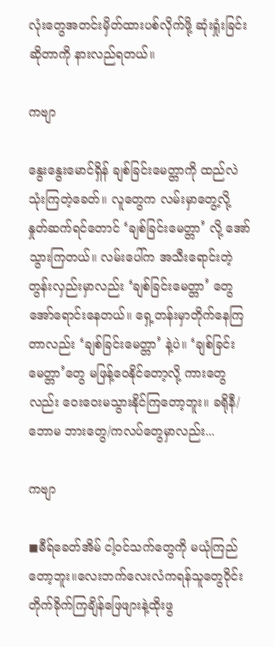လုံးတွေအတင်းမှိတ်ထားပစ်လိုက်ဖို့ ဆုံးရှုံးခြင်းဆိုတာကို နားလည်ရတယ်။

ကဗျာ

နွေးနွေးမောင်ရှိန် ချစ်ခြင်းမေတ္တာကို ထည်လဲသုံးကြတဲ့ခေတ်။ လူတွေက လမ်းမှာတွေ့လို့ နှုတ်ဆက်ရင်တောင် ‘ချစ်ခြင်းမေတ္တာ’ လို့ အော်သွားကြတယ်။ လမ်းပေါ်က အသီးရောင်းတဲ့ တွန်းလှည်းမှာလည်း ‘ချစ်ခြင်းမေတ္တာ’ တွေ အော်ရောင်းနေတယ်။ ရှေ့တန်းမှာတိုက်နေကြတာလည်း ‘ချစ်ခြင်းမေတ္တာ’ နဲ့ပဲ။ ‘ချစ်ခြင်းမေတ္တာ’တွေ မဖြန့်ဝေနိုင်တော့လို့ ကားတွေလည်း ဝေးဝေးမသွားနိုင်ကြတော့ဘူး။ ခရိုနီ/ဘောမ ဘားတွေ/ကလပ်တွေမှာလည်း...

ကဗျာ

◼ဓီရ်ခေတ်အိမ် ငါ့ဝင်သက်တွေကို မယုံကြည်တော့ဘူး။လေးဘက်လေးလံကရန်သူတွေဝိုင်းတိုက်ခိုက်ကြချိန်ဖြေဖျားနဲ့ထိုးဖွ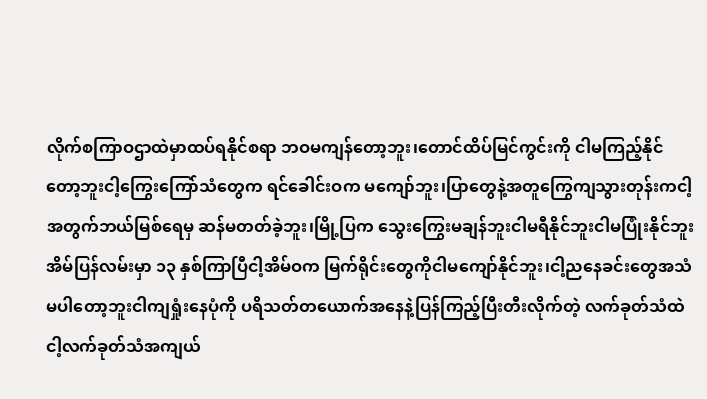လိုက်စကြာဝဌာထဲမှာထပ်ရနိုင်စရာ ဘဝမကျန်တော့ဘူး၊တောင်ထိပ်မြင်ကွင်းကို ငါမကြည့်နိုင်တော့ဘူးငါ့ကြွေးကြော်သံတွေက ရင်ခေါင်းဝက မကျော်ဘူး၊ပြာတွေနဲ့အတူကြွေကျသွားတုန်းကငါ့အတွက်ဘယ်မြစ်ရေမှ ဆန်မတတ်ခဲ့ဘူး၊မြို့ပြက သွေးကြွေးမချန်ဘူးငါမရီနိုင်ဘူးငါမပြုံးနိုင်ဘူးအိမ်ပြန်လမ်းမှာ ၁၃ နှစ်ကြာပြီငါ့အိမ်ဝက မြက်ရိုင်းတွေကိုငါမကျော်နိုင်ဘူး၊ငါ့ညနေခင်းတွေအသံမပါတော့ဘူးငါကျရှုံးနေပုံကို ပရိသတ်တယောက်အနေနဲ့ပြန်ကြည့်ပြီးတီးလိုက်တဲ့ လက်ခုတ်သံထဲငါ့လက်ခုတ်သံအကျယ်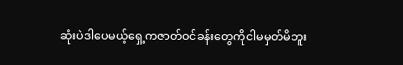ဆုံးပဲဒါပေမယ့်ရှေ့ကဇာတ်ဝင်ခန်းတွေကိုငါမမှတ်မိဘူး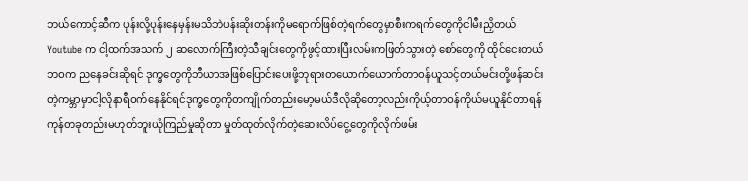ဘယ်ကောင့်ဆီက ပုန်းလို့ပုန်းနေမှန်းမသိဘဲပန်းဆိုးတန်းကိုမရောက်ဖြစ်တဲ့ရက်တွေမှာစီးကရက်တွေကိုငါမီးညှိတယ်Youtube က ငါ့ထက်အသက် ၂ ဆလောက်ကြီးတဲ့သီချင်းတွေကိုဖွင့်ထားပြီးလမ်းကဖြတ်သွားတဲ့ စော်တွေကို ထိုင်ငေးတယ်ဘဝက ညနေခင်းဆိုရင် ဒုက္ခတွေကိုဘီယာအဖြစ်ပြောင်းပေးဖို့ဘုရားတယောက်ယောက်တာဝန်ယူသင့်တယ်မင်းတို့ဖန်ဆင်းတဲ့ကမ္ဘာမှာငါ့လိုနာရီဝက်နေနိုင်ရင်ဒုက္ခတွေကိုတကျိုက်တည်းမော့မယ်ဒီလိုဆိုတော့လည်းကိုယ့်တာဝန်ကိုယ်မယူနိုင်တာရန်ကုန်တခုတည်းမဟုတ်ဘူးယုံကြည်မှုဆိုတာ မှုတ်ထုတ်လိုက်တဲ့ဆေးလိပ်ငွေ့တွေကိုလိုက်ဖမ်း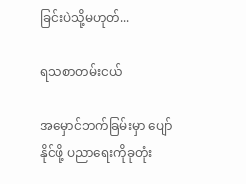ခြင်းပဲသို့မဟုတ်...

ရသစာတမ်းငယ်

အမှောင်ဘက်ခြမ်းမှာ ပျော်နိုင်ဖို့ ပညာရေးကိုခုတုံး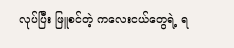လုပ်ပြီး ဖြူစင်တဲ့ ကလေးငယ်တွေရဲ့ ရ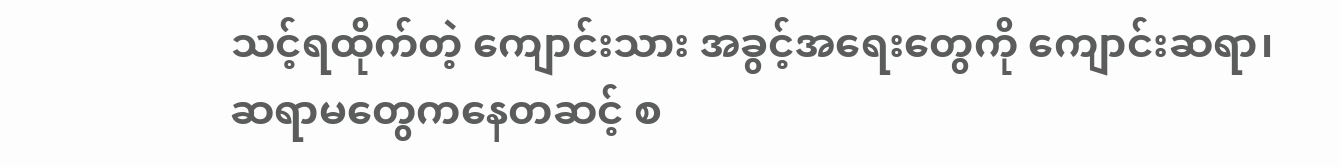သင့်ရထိုက်တဲ့ ကျောင်းသား အခွင့်အရေးတွေကို ကျောင်းဆရာ၊ ဆရာမတွေကနေတဆင့် စ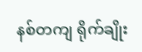နစ်တကျ ရိုက်ချိုး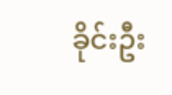ခိုင်းဦး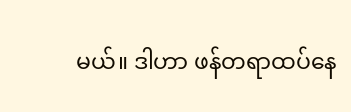မယ်။ ဒါဟာ ဖန်တရာထပ်နေ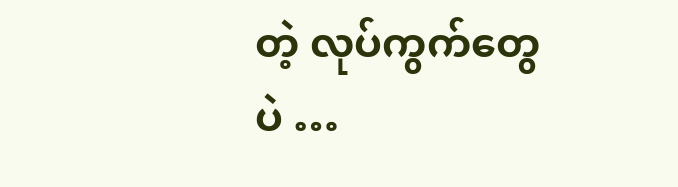တဲ့ လုပ်ကွက်တွေပဲ …